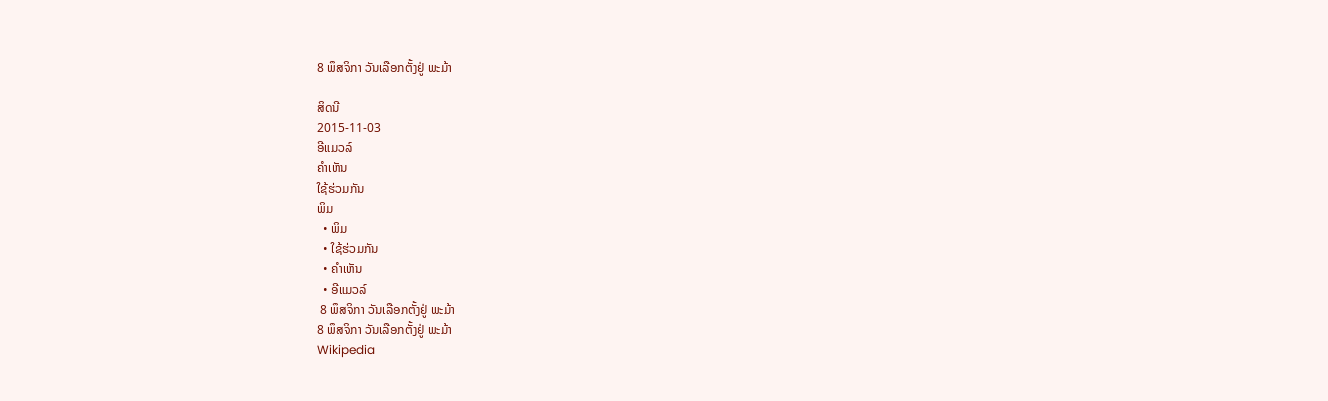8 ພຶສຈິກາ ວັນເລືອກຕັ້ງຢູ່ ພະມ້າ

ສິດນີ
2015-11-03
ອີແມວລ໌
ຄໍາເຫັນ
ໃຊ້ຮ່ວມກັນ
ພິມ
  • ພິມ
  • ໃຊ້ຮ່ວມກັນ
  • ຄໍາເຫັນ
  • ອີແມວລ໌
 8 ພຶສຈິກາ ວັນເລືອກຕັ້ງຢູ່ ພະມ້າ
8 ພຶສຈິກາ ວັນເລືອກຕັ້ງຢູ່ ພະມ້າ
Wikipedia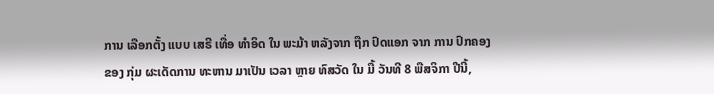ການ ເລືອກຕັ້ງ ແບບ ເສຣີ ເທື່ອ ທຳອິດ ໃນ ພະມ້າ ຫລັງຈາກ ຖືກ ປົດແອກ ຈາກ ການ ປົກຄອງ ຂອງ ກຸ່ມ ຜະເດັດການ ທະຫານ ມາເປັນ ເວລາ ຫຼາຍ ທົສວັດ ໃນ ມື້ ວັນທີ 8 ພືສຈິກາ ປີນີ້,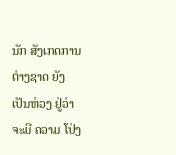ນັກ ສັງເກດການ ຕ່າງຊາດ ຍັງ ເປັນຫ່ວງ ຢູ່ວ່າ ຈະມີ ຄວາມ ໂປ່ງ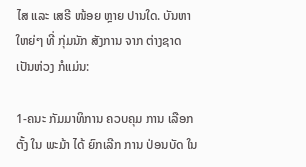ໄສ ແລະ ເສຣີ ໜ້ອຍ ຫຼາຍ ປານໃດ. ບັນຫາ ໃຫຍ່ໆ ທີ່ ກຸ່ມນັກ ສັງການ ຈາກ ຕ່າງຊາດ ເປັນຫ່ວງ ກໍແມ່ນ:

1-ຄນະ ກັມມາທິການ ຄວບຄຸມ ການ ເລືອກຕັ້ງ ໃນ ພະມ້າ ໄດ້ ຍົກເລີກ ການ ປ່ອນບັດ ໃນ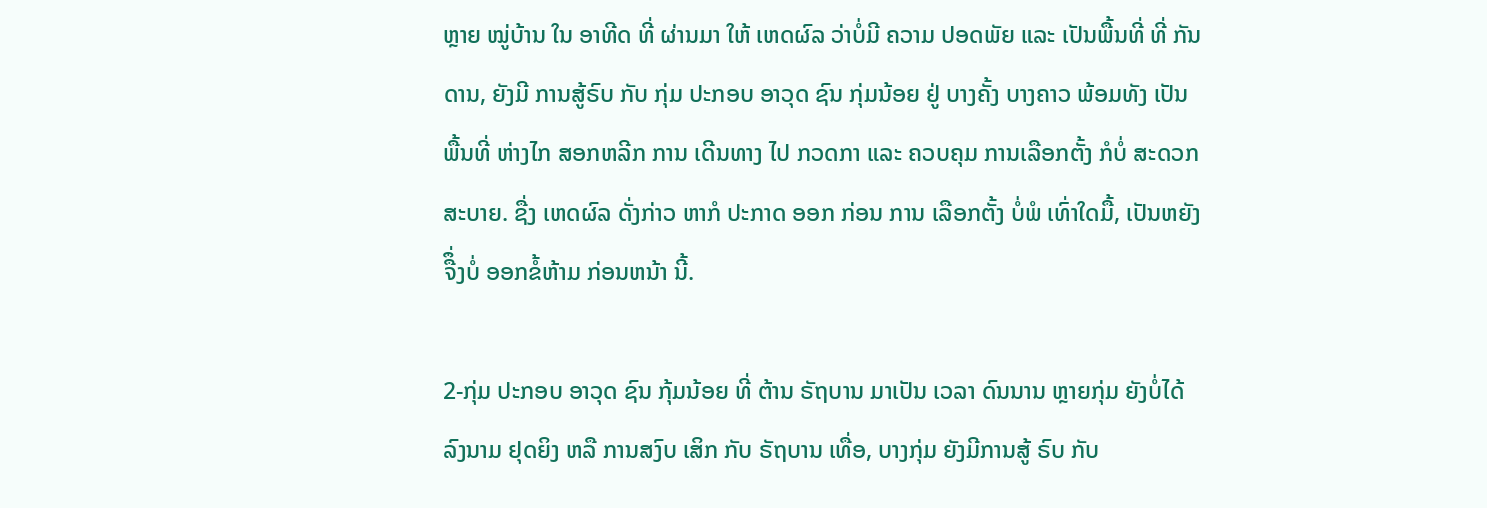ຫຼາຍ ໝູ່ບ້ານ ໃນ ອາທີດ ທີ່ ຜ່ານມາ ໃຫ້ ເຫດຜົລ ວ່າບໍ່ມີ ຄວາມ ປອດພັຍ ແລະ ເປັນພື້ນທີ່ ທີ່ ກັນດານ, ຍັງມີ ການສູ້ຣົບ ກັບ ກຸ່ມ ປະກອບ ອາວຸດ ຊົນ ກຸ່ມນ້ອຍ ຢູ່ ບາງຄັ້ງ ບາງຄາວ ພ້ອມທັງ ເປັນ ພື້ນທີ່ ຫ່າງໄກ ສອກຫລີກ ການ ເດີນທາງ ໄປ ກວດກາ ແລະ ຄວບຄຸມ ການເລືອກຕັ້ງ ກໍບໍ່ ສະດວກ ສະບາຍ. ຊື່ງ ເຫດຜົລ ດັ່ງກ່າວ ຫາກໍ ປະກາດ ອອກ ກ່ອນ ການ ເລືອກຕັ້ງ ບໍ່ພໍ ເທົ່າໃດມື້, ເປັນຫຍັງ ຈືຶ່ງບໍ່ ອອກຂໍ້ຫ້າມ ກ່ອນຫນ້າ ນີ້.

2-ກຸ່ມ ປະກອບ ອາວຸດ ຊົນ ກຸ້ມນ້ອຍ ທີ່ ຕ້ານ ຣັຖບານ ມາເປັນ ເວລາ ດົນນານ ຫຼາຍກຸ່ມ ຍັງບໍ່ໄດ້ ລົງນາມ ຢຸດຍິງ ຫລື ການສງົບ ເສິກ ກັບ ຣັຖບານ ເທື່ອ, ບາງກຸ່ມ ຍັງມີການສູ້ ຣົບ ກັບ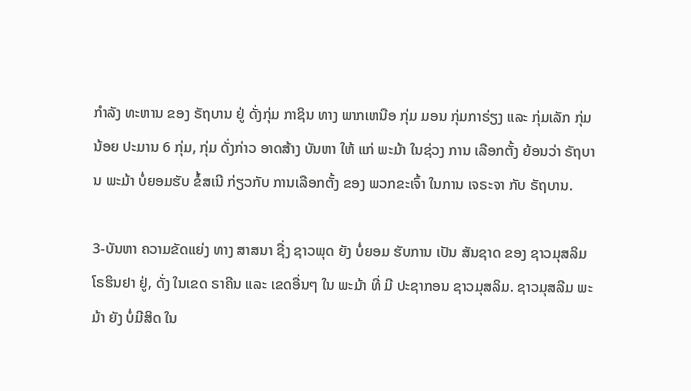ກຳລັງ ທະຫານ ຂອງ ຣັຖບານ ຢູ່ ດັ່ງກຸ່ມ ກາຊິນ ທາງ ພາກເຫນືອ ກຸ່ມ ມອນ ກຸ່ມກາຣ່ຽງ ແລະ ກຸ່ມເລັກ ກຸ່ມນ້ອຍ ປະມານ 6 ກຸ່ມ, ກຸ່ມ ດັ່ງກ່າວ ອາດສ້າງ ບັນຫາ ໃຫ້ ແກ່ ພະມ້າ ໃນຊ່ວງ ການ ເລືອກຕັ້ງ ຍ້ອນວ່າ ຣັຖບານ ພະມ້າ ບໍ່ຍອມຮັບ ຂໍ້ສເນີ ກ່ຽວກັບ ການເລືອກຕັ້ງ ຂອງ ພວກຂະເຈົ້າ ໃນການ ເຈຣະຈາ ກັບ ຣັຖບານ.

3-ບັນຫາ ຄວາມຂັດແຍ່ງ ທາງ ສາສນາ ຊື່ງ ຊາວພຸດ ຍັງ ບໍ່ຍອມ ຮັບການ ເປັນ ສັນຊາດ ຂອງ ຊາວມຸສລິມ ໂຣຮິນຢາ ຢູ່, ດັ່ງ ໃນເຂດ ຣາຄີນ ແລະ ເຂດອື່ນໆ ໃນ ພະມ້າ ທີ່ ມີ ປະຊາກອນ ຊາວມຸສລິມ. ຊາວມຸສລີມ ພະມ້າ ຍັງ ບໍ່ມີສິດ ໃນ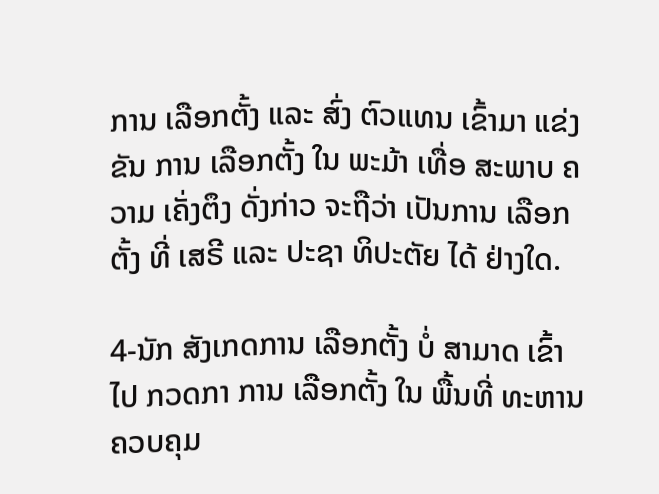ການ ເລືອກຕັ້ງ ແລະ ສົ່ງ ຕົວແທນ ເຂົ້າມາ ແຂ່ງຂັນ ການ ເລືອກຕັ້ງ ໃນ ພະມ້າ ເທື່ອ ສະພາບ ຄວາມ ເຄັ່ງຕຶງ ດັ່ງກ່າວ ຈະຖືວ່າ ເປັນການ ເລືອກຕັ້ງ ທີ່ ເສຣີ ແລະ ປະຊາ ທິປະຕັຍ ໄດ້ ຢ່າງໃດ.

4-ນັກ ສັງເກດການ ເລືອກຕັ້ງ ບໍ່ ສາມາດ ເຂົ້າໄປ ກວດກາ ການ ເລືອກຕັ້ງ ໃນ ພື້ນທີ່ ທະຫານ ຄວບຄຸມ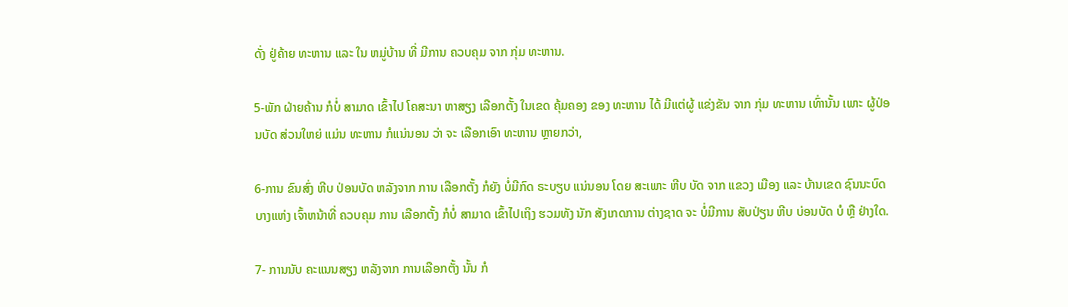ດັ່ງ ຢູ່ຄ້າຍ ທະຫານ ແລະ ໃນ ຫມູ່ບ້ານ ທີ່ ມີການ ຄວບຄຸມ ຈາກ ກຸ່ມ ທະຫານ.

5-ພັກ ຝ່າຍຄ້ານ ກໍບໍ່ ສາມາດ ເຂົ້າໄປ ໂຄສະນາ ຫາສຽງ ເລືອກຕັ້ງ ໃນເຂດ ຄຸ້ມຄອງ ຂອງ ທະຫານ ໄດ້ ມີແຕ່ຜູ້ ແຂ່ງຂັນ ຈາກ ກຸ່ມ ທະຫານ ເທົ່ານັ້ນ ເພາະ ຜູ້ປ່ອນບັດ ສ່ວນໃຫຍ່ ແມ່ນ ທະຫານ ກໍແນ່ນອນ ວ່າ ຈະ ເລືອກເອົາ ທະຫານ ຫຼາຍກວ່າ,

6-ການ ຂົນສົ່ງ ຫີບ ປ່ອນບັດ ຫລັງຈາກ ການ ເລືອກຕັ້ງ ກໍຍັງ ບໍ່ມີກົດ ຣະບຽບ ແນ່ນອນ ໂດຍ ສະເພາະ ຫີບ ບັດ ຈາກ ແຂວງ ເມືອງ ແລະ ບ້ານເຂດ ຊົນນະບົດ ບາງແຫ່ງ ເຈົ້າຫນ້າທີ່ ຄວບຄຸມ ການ ເລືອກຕັ້ງ ກໍບໍ່ ສາມາດ ເຂົ້າໄປເຖິງ ຮວມທັງ ນັກ ສັງເກດການ ຕ່າງຊາດ ຈະ ບໍ່ມີການ ສັບປ່ຽນ ຫີບ ບ່ອນບັດ ບໍ ຫຼື ຢ່າງໃດ.

7- ການນັບ ຄະແນນສຽງ ຫລັງຈາກ ການເລືອກຕັ້ງ ນັ້ນ ກໍ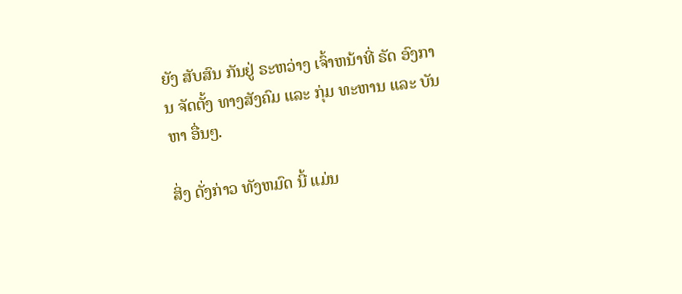ຍັງ ສັບສົນ ກັນຢູ່ ຣະຫວ່າງ ເຈົ້າຫນ້າທີ່ ຣັດ ອົງການ ຈັດຕັ້ງ ທາງສັງຄົມ ແລະ ກຸ່ມ ທະຫານ ແລະ ບັນຫາ ອື່ນໆ.

ສິ່ງ ດັ່ງກ່າວ ທັງຫມົດ ນີ້ ແມ່ນ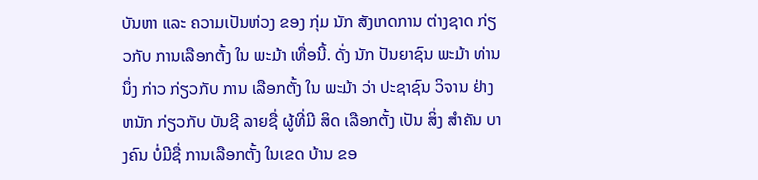ບັນຫາ ແລະ ຄວາມເປັນຫ່ວງ ຂອງ ກຸ່ມ ນັກ ສັງເກດການ ຕ່າງຊາດ ກ່ຽວກັບ ການເລືອກຕັ້ງ ໃນ ພະມ້າ ເທື່ອນີ້. ດັ່ງ ນັກ ປັນຍາຊົນ ພະມ້າ ທ່ານນຶ່ງ ກ່າວ ກ່ຽວກັບ ການ ເລືອກຕັ້ງ ໃນ ພະມ້າ ວ່າ ປະຊາຊົນ ວິຈານ ຢ່າງຫນັກ ກ່ຽວກັບ ບັນຊີ ລາຍຊື່ ຜູ້ທີ່ມີ ສິດ ເລືອກຕັ້ງ ເປັນ ສິ່ງ ສຳຄັນ ບາງຄົນ ບໍ່ມີຊື່ ການເລືອກຕັ້ງ ໃນເຂດ ບ້ານ ຂອ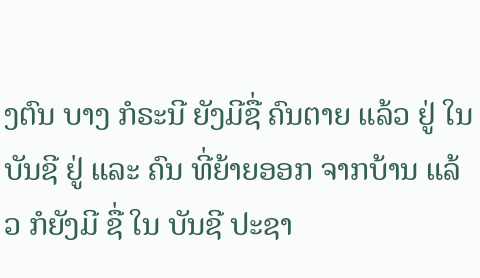ງຕົນ ບາງ ກໍຣະນີ ຍັງມີຊື່ ຄົນຕາຍ ແລ້ວ ຢູ່ ໃນບັນຊີ ຢູ່ ແລະ ຄົນ ທີ່ຍ້າຍອອກ ຈາກບ້ານ ແລ້ວ ກໍຍັງມີ ຊື່ ໃນ ບັນຊີ ປະຊາ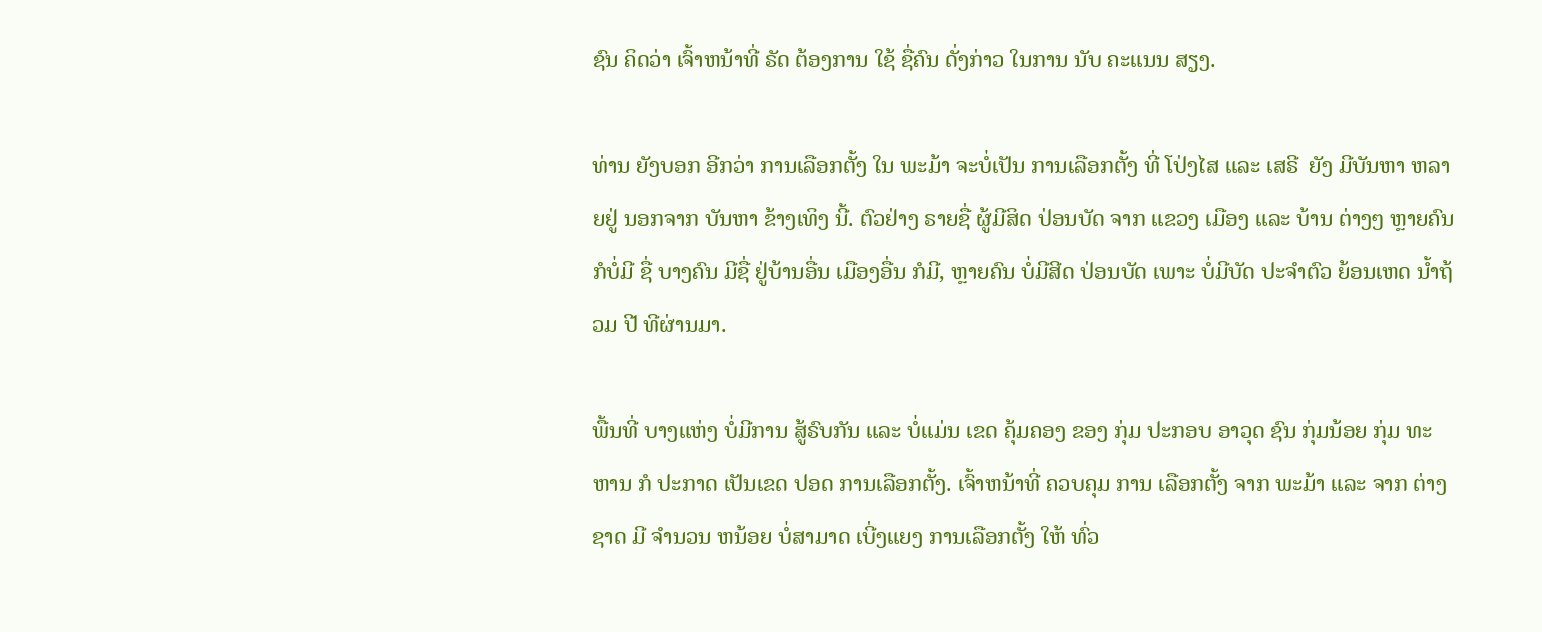ຊົນ ຄິດວ່າ ເຈົ້າຫນ້າທີ່ ຣັດ ຕ້ອງການ ໃຊ້ ຊື່ຄົນ ດັ່ງກ່າວ ໃນການ ນັບ ຄະແນນ ສຽງ.

ທ່ານ ຍັງບອກ ອີກວ່າ ການເລືອກຕັ້ງ ໃນ ພະມ້າ ຈະບໍ່ເປັນ ການເລືອກຕັ້ງ ທີ່ ໂປ່ງໄສ ແລະ ເສຣີ  ຍັງ ມີບັນຫາ ຫລາຍຢູ່ ນອກຈາກ ບັນຫາ ຂ້າງເທິງ ນີ້. ຕົວຢ່າງ ຣາຍຊື່ ຜູ້ມີສິດ ປ່ອນບັດ ຈາກ ແຂວງ ເມືອງ ແລະ ບ້ານ ຕ່າງໆ ຫຼາຍຄົນ ກໍບໍ່ມີ ຊື່ ບາງຄົນ ມີຊື່ ຢູ່ບ້ານອື່ນ ເມືອງອື່ນ ກໍມີ, ຫຼາຍຄົນ ບໍ່ມີສີດ ປ່ອນບັດ ເພາະ ບໍ່ມີບັດ ປະຈຳຕົວ ຍ້ອນເຫດ ນ້ຳຖ້ວມ ປີ ທີຜ່ານມາ.

ພື້ນທີ່ ບາງແຫ່ງ ບໍ່ມີການ ສູ້ຣົບກັນ ແລະ ບໍ່ແມ່ນ ເຂດ ຄຸ້ມຄອງ ຂອງ ກຸ່ມ ປະກອບ ອາວຸດ ຊົນ ກຸ່ມນ້ອຍ ກຸ່ມ ທະຫານ ກໍ ປະກາດ ເປັນເຂດ ປອດ ການເລືອກຕັ້ງ. ເຈົ້າຫນ້າທີ່ ຄວບຄຸມ ການ ເລືອກຕັ້ງ ຈາກ ພະມ້າ ແລະ ຈາກ ຕ່າງຊາດ ມີ ຈຳນວນ ຫນ້ອຍ ບໍ່ສາມາດ ເບີ່ງແຍງ ການເລືອກຕັ້ງ ໃຫ້ ທົ່ວ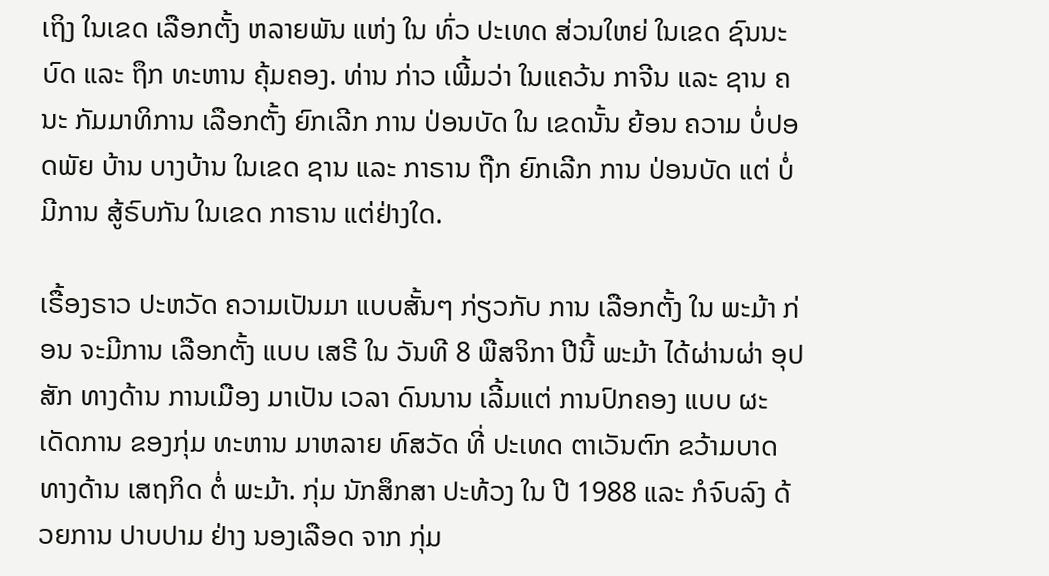ເຖິງ ໃນເຂດ ເລືອກຕັ້ງ ຫລາຍພັນ ແຫ່ງ ໃນ ທົ່ວ ປະເທດ ສ່ວນໃຫຍ່ ໃນເຂດ ຊົນນະບົດ ແລະ ຖຶກ ທະຫານ ຄຸ້ມຄອງ. ທ່ານ ກ່າວ ເພີ້ມວ່າ ໃນແຄວ້ນ ກາຈີນ ແລະ ຊານ ຄນະ ກັມມາທິການ ເລືອກຕັ້ງ ຍົກເລີກ ການ ປ່ອນບັດ ໃນ ເຂດນັ້ນ ຍ້ອນ ຄວາມ ບໍ່ປອດພັຍ ບ້ານ ບາງບ້ານ ໃນເຂດ ຊານ ແລະ ກາຣານ ຖືກ ຍົກເລີກ ການ ປ່ອນບັດ ແຕ່ ບໍ່ມີການ ສູ້ຣົບກັນ ໃນເຂດ ກາຣານ ແຕ່ຢ່າງໃດ.

ເຣື້ອງຣາວ ປະຫວັດ ຄວາມເປັນມາ ແບບສັ້ນໆ ກ່ຽວກັບ ການ ເລືອກຕັ້ງ ໃນ ພະມ້າ ກ່ອນ ຈະມີການ ເລືອກຕັ້ງ ແບບ ເສຣີ ໃນ ວັນທີ 8 ພືສຈິກາ ປີນີ້ ພະມ້າ ໄດ້ຜ່ານຜ່າ ອຸປສັກ ທາງດ້ານ ການເມືອງ ມາເປັນ ເວລາ ດົນນານ ເລີ້ມແຕ່ ການປົກຄອງ ແບບ ຜະເດັດການ ຂອງກຸ່ມ ທະຫານ ມາຫລາຍ ທົສວັດ ທີ່ ປະເທດ ຕາເວັນຕົກ ຂວ້າມບາດ ທາງດ້ານ ເສຖກິດ ຕໍ່ ພະມ້າ. ກຸ່ມ ນັກສຶກສາ ປະທ້ວງ ໃນ ປີ 1988 ແລະ ກໍຈົບລົງ ດ້ວຍການ ປາບປາມ ຢ່າງ ນອງເລືອດ ຈາກ ກຸ່ມ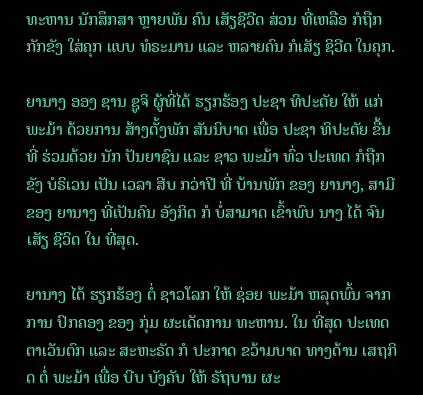ທະຫານ ນັກສຶກສາ ຫຼາຍພັນ ຄົນ ເສັຽຊີວີດ ສ່ວນ ທີ່ເຫລືອ ກໍຖືກ ກັກຂັງ ໃສ່ຄຸກ ແບບ ທໍຣະມານ ແລະ ຫລາຍຄົນ ກໍເສັຽ ຊິວີດ ໃນຄຸກ.

ຍານາງ ອອງ ຊານ ຊູຈິ ຜູ້ທີ່ໄດ້ ຮຽກຮ້ອງ ປະຊາ ທິປະຕັຍ ໃຫ້ ແກ່ ພະມ້າ ດ້ວຍການ ສ້າງຕັ້ງພັກ ສັນນິບາດ ເພື່ອ ປະຊາ ທິປະຕັຍ ຂື້ນ ທີ່ ຮ່ວມດ້ວຍ ນັກ ປັນຍາຊົນ ແລະ ຊາວ ພະມ້າ ທົ່ວ ປະເທດ ກໍຖືກຂັງ ບໍຣິເວນ ເປັນ ເວລາ ສີບ ກວ່າປີ ທີ່ ບ້ານພັກ ຂອງ ຍານາງ, ສາມີ ຂອງ ຍານາງ ທີ່ເປັນຄົນ ອັງກິດ ກໍ ບໍ່ສາມາດ ເຂົ້າພົບ ນາງ ໄດ້ ຈົນເສັຽ ຊີວິດ ໃນ ທີ່ສຸດ.

ຍານາງ ໄດ້ ຮຽກຮ້ອງ ຕໍ່ ຊາວໂລກ ໃຫ້ ຊ່ອຍ ພະມ້າ ຫລຸດພົ້ນ ຈາກການ ປົກຄອງ ຂອງ ກຸ່ມ ຜະເດັດການ ທະຫານ. ໃນ ທີ່ສຸດ ປະເທດ ຕາເວັນຕົກ ແລະ ສະຫະຣັດ ກໍ ປະກາດ ຂວ້າມບາດ ທາງດ້ານ ເສຖກິດ ຕໍ່ ພະມ້າ ເພື່ອ ບີບ ບັງຄັບ ໃຫ້ ຣັຖບານ ຜະ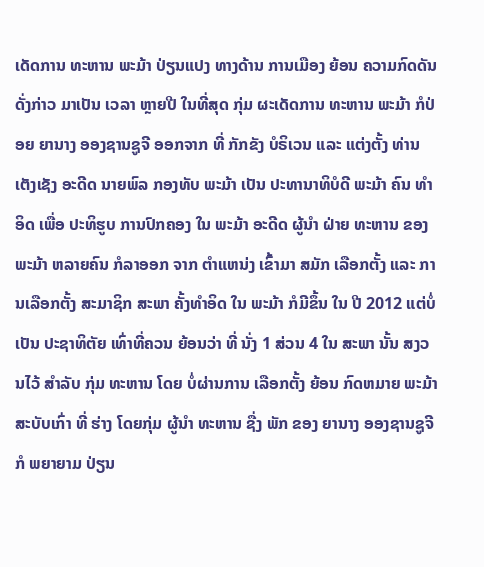ເດັດການ ທະຫານ ພະມ້າ ປ່ຽນແປງ ທາງດ້ານ ການເມືອງ ຍ້ອນ ຄວາມກົດດັນ ດັ່ງກ່າວ ມາເປັນ ເວລາ ຫຼາຍປີ ໃນທີ່ສຸດ ກຸ່ມ ຜະເດັດການ ທະຫານ ພະມ້າ ກໍປ່ອຍ ຍານາງ ອອງຊານຊູຈີ ອອກຈາກ ທີ່ ກັກຂັງ ບໍຣິເວນ ແລະ ແຕ່ງຕັ້ງ ທ່ານ ເຕັງເຊັງ ອະດີດ ນາຍພົລ ກອງທັບ ພະມ້າ ເປັນ ປະທານາທິບໍດີ ພະມ້າ ຄົນ ທຳອິດ ເພື່ອ ປະທິຮູບ ການປົກຄອງ ໃນ ພະມ້າ ອະດີດ ຜູ້ນຳ ຝ່າຍ ທະຫານ ຂອງ ພະມ້າ ຫລາຍຄົນ ກໍລາອອກ ຈາກ ຕຳແຫນ່ງ ເຂົ້າມາ ສມັກ ເລືອກຕັ້ງ ແລະ ການເລືອກຕັ້ງ ສະມາຊິກ ສະພາ ຄັ້ງທຳອິດ ໃນ ພະມ້າ ກໍມີຂຶ້ນ ໃນ ປີ 2012 ແຕ່ບໍ່ເປັນ ປະຊາທິຕັຍ ເທົ່າທີ່ຄວນ ຍ້ອນວ່າ ທີ່ ນັ່ງ 1 ສ່ວນ 4 ໃນ ສະພາ ນັ້ນ ສງວນໄວ້ ສຳລັບ ກຸ່ມ ທະຫານ ໂດຍ ບໍ່ຜ່ານການ ເລືອກຕັ້ງ ຍ້ອນ ກົດຫມາຍ ພະມ້າ ສະບັບເກົ່າ ທີ່ ຮ່າງ ໂດຍກຸ່ມ ຜູ້ນຳ ທະຫານ ຊື່ງ ພັກ ຂອງ ຍານາງ ອອງຊານຊູຈີ ກໍ ພຍາຍາມ ປ່ຽນ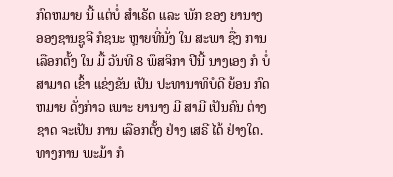ກົດຫມາຍ ນີ້ ແຕ່ບໍ່ ສຳເຣັດ ແລະ ພັກ ຂອງ ຍານາງ ອອງຊານຊູຈີ ກໍຊນະ ຫຼາຍທີ່ນັ່ງ ໃນ ສະພາ ຊື່ງ ການເລືອກຕັ້ງ ໃນ ມື້ ວັນທີ 8 ພຶສຈິກາ ປີນີ້ ນາງເອງ ກໍ ບໍ່ສາມາດ ເຂົ້າ ແຂ່ງຂັນ ເປັນ ປະທານາທິບໍດີ ຍ້ອນ ກົດຫມາຍ ດັ່ງກ່າວ ເພາະ ຍານາງ ມີ ສາມີ ເປັນຄົນ ຕ່າງຊາດ ຈະເປັນ ການ ເລືອກຕັ້ງ ຢ່າງ ເສຣີ ໄດ້ ຢ່າງໃດ. ທາງການ ພະມ້າ ກໍ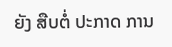ຍັງ ສືບຕໍ່ ປະກາດ ການ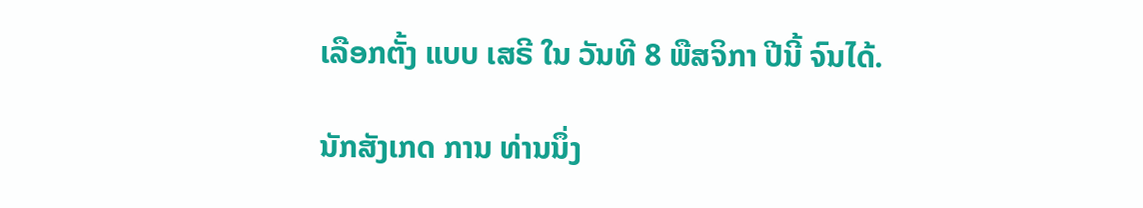ເລືອກຕັ້ງ ແບບ ເສຣີ ໃນ ວັນທີ 8 ພືສຈິກາ ປີນີ້ ຈົນໄດ້.

ນັກສັງເກດ ການ ທ່ານນຶ່ງ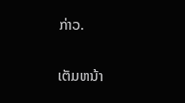ກ່າວ.

ເຕັມຫນ້າ